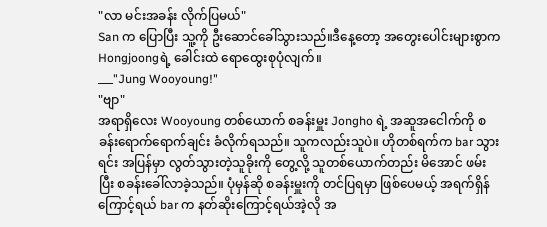"လာ မင်းအခန်း လိုက်ပြမယ်"
San က ပြောပြီး သူ့ကို ဦးဆောင်ခေါ်သွားသည်။ဒီနေ့တော့ အတွေးပေါင်းများစွာက Hongjoongရဲ့ ခေါင်းထဲ ရောထွေးစုပုံလျက်။
___"Jung Wooyoung!"
"ဗျာ"
အရာရှိလေး Wooyoung တစ်ယောက် စခန်းမှူး Jongho ရဲ့ အဆူအငေါက်ကို စခန်းရောက်ရောက်ချင်း ခံလိုက်ရသည်။ သူကလည်းသူပဲ။ ဟိုတစ်ရက်က bar သွားရင်း အပြန်မှာ လွတ်သွားတဲ့သူခိုးကို တွေ့လို့ သူတစ်ယောက်တည်း မိအောင် ဖမ်းပြီး စခန်းခေါ်လာခဲ့သည်။ ပုံမှန်ဆို စခန်းမှူးကို တင်ပြရမှာ ဖြစ်ပေမယ့် အရက်ရှိန်ကြောင့်ရယ် bar က နတ်ဆိုးကြောင့်ရယ်အဲ့လို အ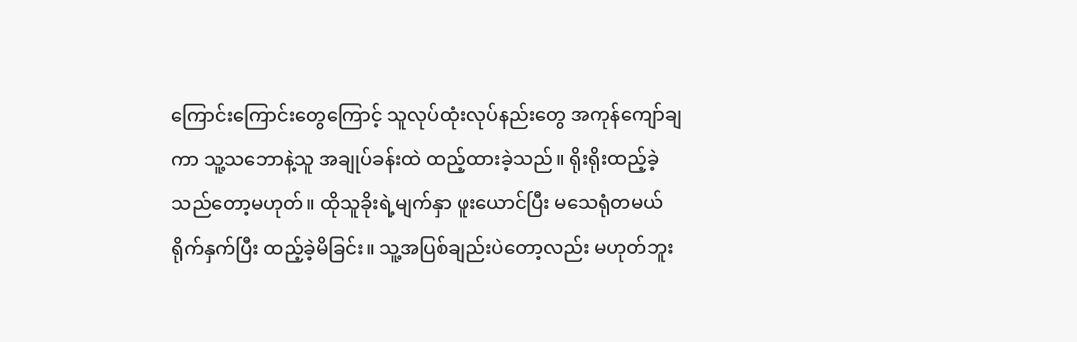ကြောင်းကြောင်းတွေကြောင့် သူလုပ်ထုံးလုပ်နည်းတွေ အကုန်ကျော်ချကာ သူ့သဘောနဲ့သူ အချုပ်ခန်းထဲ ထည့်ထားခဲ့သည်။ ရိုးရိုးထည့်ခဲ့သည်တော့မဟုတ်။ ထိုသူခိုးရဲ့မျက်နှာ ဖူးယောင်ပြီး မသေရုံတမယ် ရိုက်နှက်ပြီး ထည့်ခဲ့မိခြင်း။ သူ့အပြစ်ချည်းပဲတော့လည်း မဟုတ်ဘူး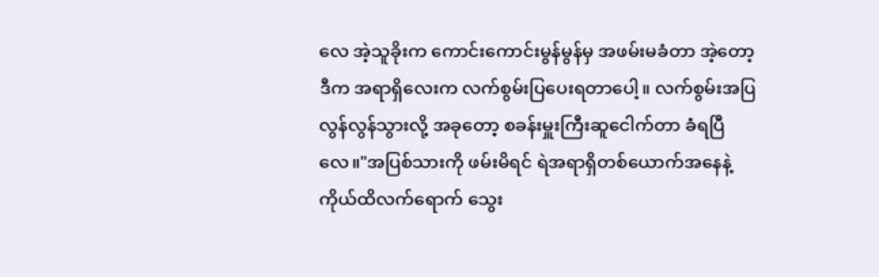လေ အဲ့သူခိုးက ကောင်းကောင်းမွန်မွန်မှ အဖမ်းမခံတာ အဲ့တော့ဒီက အရာရှိလေးက လက်စွမ်းပြပေးရတာပေါ့။ လက်စွမ်းအပြလွန်လွန်သွားလို့ အခုတော့ စခန်းမှူးကြီးဆူငေါက်တာ ခံရပြီလေ။"အပြစ်သားကို ဖမ်းမိရင် ရဲအရာရှိတစ်ယောက်အနေနဲ့ ကိုယ်ထိလက်ရောက် သွေး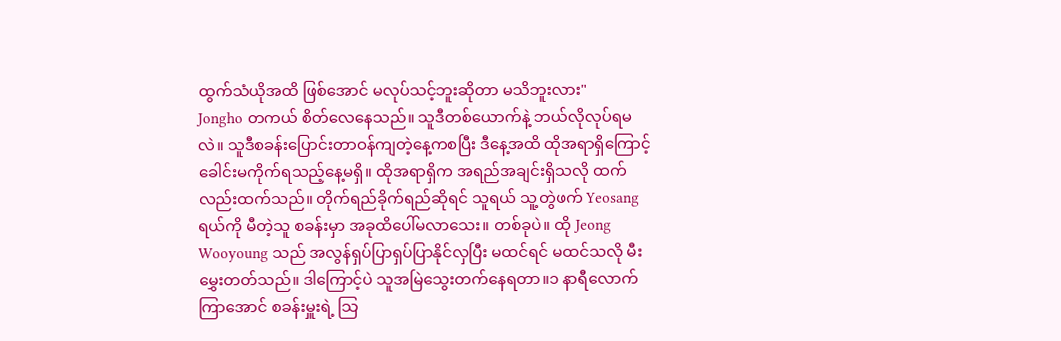ထွက်သံယိုအထိ ဖြစ်အောင် မလုပ်သင့်ဘူးဆိုတာ မသိဘူးလား"
Jongho တကယ် စိတ်လေနေသည်။ သူဒီတစ်ယောက်နဲ့ ဘယ်လိုလုပ်ရမလဲ။ သူဒီစခန်းပြောင်းတာဝန်ကျတဲ့နေ့ကစပြီး ဒီနေ့အထိ ထိုအရာရှိကြောင့် ခေါင်းမကိုက်ရသည့်နေ့မရှိ။ ထိုအရာရှိက အရည်အချင်းရှိသလို ထက်လည်းထက်သည်။ တိုက်ရည်ခိုက်ရည်ဆိုရင် သူရယ် သူ့တွဲဖက် Yeosang ရယ်ကို မီတဲ့သူ စခန်းမှာ အခုထိပေါ်မလာသေး။ တစ်ခုပဲ။ ထို Jeong Wooyoung သည် အလွန်ရှပ်ပြာရှပ်ပြာနိုင်လှပြီး မထင်ရင် မထင်သလို မီးမွှေးတတ်သည်။ ဒါကြောင့်ပဲ သူအမြဲသွေးတက်နေရတာ။၁ နာရီလောက်ကြာအောင် စခန်းမှူးရဲ့ သြ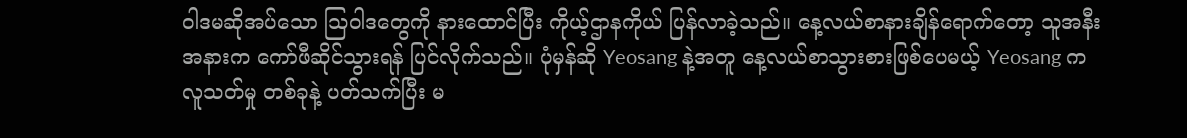ဝါဒမဆိုအပ်သော သြဝါဒတွေကို နားထောင်ပြီး ကိုယ့်ဌာနကိုယ် ပြန်လာခဲ့သည်။ နေ့လယ်စာနားချိန်ရောက်တော့ သူအနီးအနားက ကော်ဖီဆိုင်သွားရန် ပြင်လိုက်သည်။ ပုံမှန်ဆို Yeosang နဲ့အတူ နေ့လယ်စာသွားစားဖြစ်ပေမယ့် Yeosang က လူသတ်မှု တစ်ခုနဲ့ ပတ်သက်ပြီး မ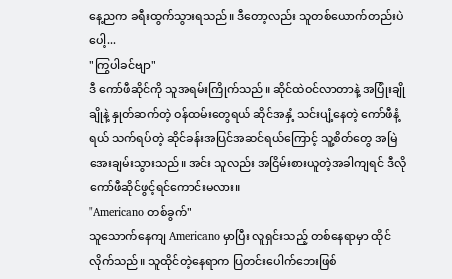နေ့ညက ခရီးထွက်သွားရသည်။ ဒီတော့လည်း သူတစ်ယောက်တည်းပဲပေါ့...
"ကြွပါခင်ဗျာ"
ဒီ ကော်ဖီဆိုင်ကို သူအရမ်းကြိုက်သည်။ ဆိုင်ထဲဝင်လာတာနဲ့ အပြုံးချိုချိုနဲ့ နှုတ်ဆက်တဲ့ ဝန်ထမ်းတွေရယ် ဆိုင်အနှံ့ သင်းပျံ့နေတဲ့ ကော်ဖီနံ့ရယ် သက်ရပ်တဲ့ ဆိုင်ခန်းအပြင်အဆင်ရယ်ကြောင့် သူ့စိတ်တွေ အမြဲအေးချမ်းသွားသည်။ အင်း သူလည်း အငြိမ်းစားယူတဲ့အခါကျရင် ဒီလိုကော်ဖီဆိုင်ဖွင့်ရင်ကောင်းမလား။
"Americano တစ်ခွက်"
သူသောက်နေကျ Americano မှာပြီး လူရှင်းသည့် တစ်နေရာမှာ ထိုင်လိုက်သည်။ သူထိုင်တဲ့နေရာက ပြတင်းပေါက်ဘေးဖြစ်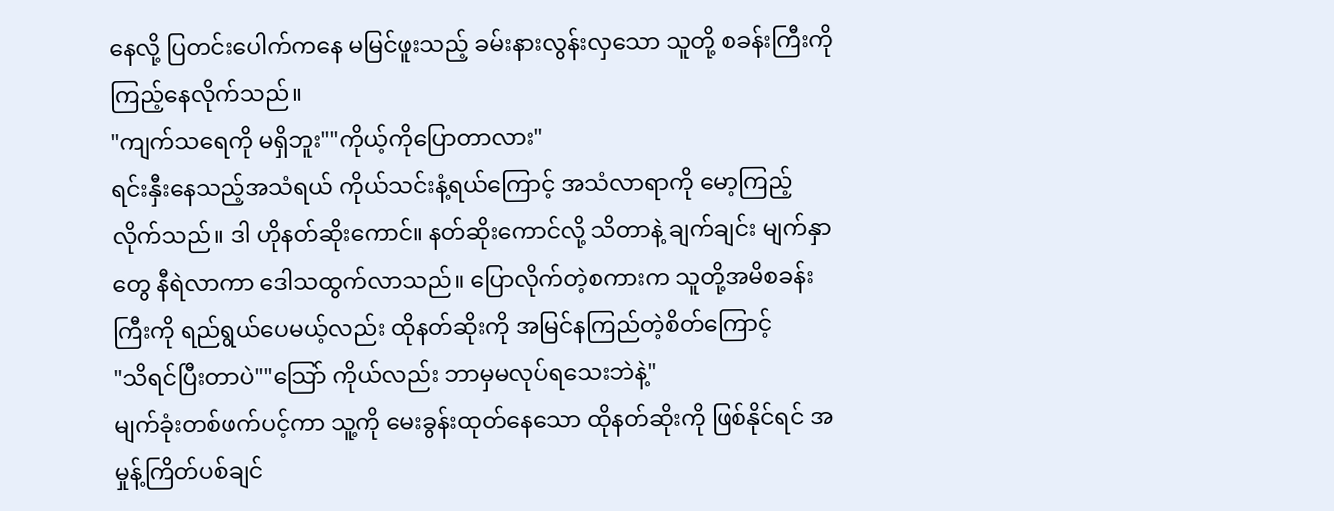နေလို့ ပြတင်းပေါက်ကနေ မမြင်ဖူးသည့် ခမ်းနားလွန်းလှသော သူတို့ စခန်းကြီးကို ကြည့်နေလိုက်သည်။
"ကျက်သရေကို မရှိဘူး""ကိုယ့်ကိုပြောတာလား"
ရင်းနှီးနေသည့်အသံရယ် ကိုယ်သင်းနံ့ရယ်ကြောင့် အသံလာရာကို မော့ကြည့်လိုက်သည်။ ဒါ ဟိုနတ်ဆိုးကောင်။ နတ်ဆိုးကောင်လို့ သိတာနဲ့ ချက်ချင်း မျက်နှာတွေ နီရဲလာကာ ဒေါသထွက်လာသည်။ ပြောလိုက်တဲ့စကားက သူတို့အမိစခန်းကြီးကို ရည်ရွယ်ပေမယ့်လည်း ထိုနတ်ဆိုးကို အမြင်နကြည်တဲ့စိတ်ကြောင့်
"သိရင်ပြီးတာပဲ""သြော် ကိုယ်လည်း ဘာမှမလုပ်ရသေးဘဲနဲ့"
မျက်ခုံးတစ်ဖက်ပင့်ကာ သူ့ကို မေးခွန်းထုတ်နေသော ထိုနတ်ဆိုးကို ဖြစ်နိုင်ရင် အမှုန့်ကြိတ်ပစ်ချင်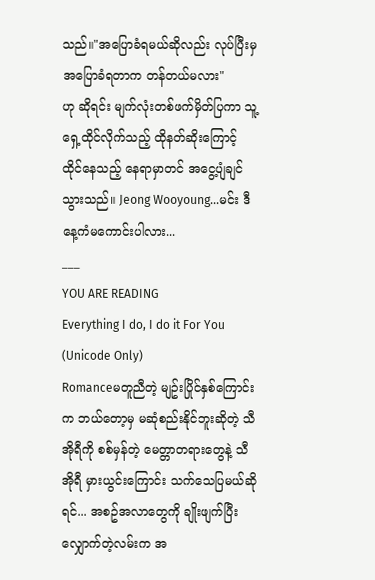သည်။"အပြောခံရမယ်ဆိုလည်း လုပ်ပြီးမှ အပြောခံရတာက တန်တယ်မလား"
ဟု ဆိုရင်း မျက်လုံးတစ်ဖက်မှိတ်ပြကာ သူ့ရှေ့ထိုင်လိုက်သည့် ထိုနတ်ဆိုးကြောင့် ထိုင်နေသည့် နေရာမှာတင် အငွေ့ပျံချင်သွားသည်။ Jeong Wooyoung...မင်း ဒီနေ့ကံမကောင်းပါလား...
___
YOU ARE READING
Everything I do, I do it For You (Unicode Only)
Romanceမတူညီတဲ့ မျဥ်းပြိုင်နှစ်ကြောင်းက ဘယ်တော့မှ မဆုံစည်းနိုင်ဘူးဆိုတဲ့ သီအိုရီကို စစ်မှန်တဲ့ မေတ္တာတရားတွေနဲ့ သီအိုရီ မှားယွင်းကြောင်း သက်သေပြမယ်ဆိုရင်... အစဥ်အလာတွေကို ချိုးဖျက်ပြီး လျှောက်တဲ့လမ်းက အ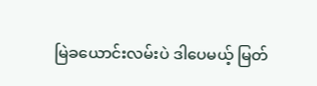မြဲခယောင်းလမ်းပဲ ဒါပေမယ့် မြတ်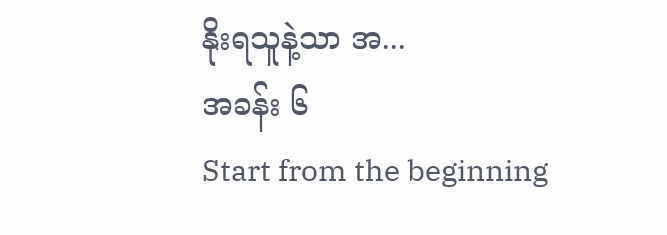နိုးရသူနဲ့သာ အ...
အခန်း ၆
Start from the beginning